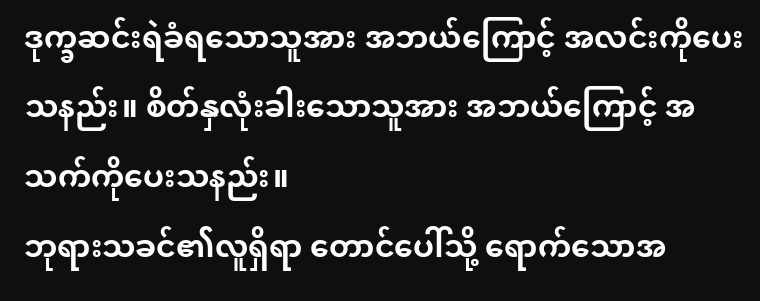ဒုက္ခဆင်းရဲခံရသောသူအား အဘယ်ကြောင့် အလင်းကိုပေးသနည်း။ စိတ်နှလုံးခါးသောသူအား အဘယ်ကြောင့် အသက်ကိုပေးသနည်း။
ဘုရားသခင်၏လူရှိရာ တောင်ပေါ်သို့ ရောက်သောအ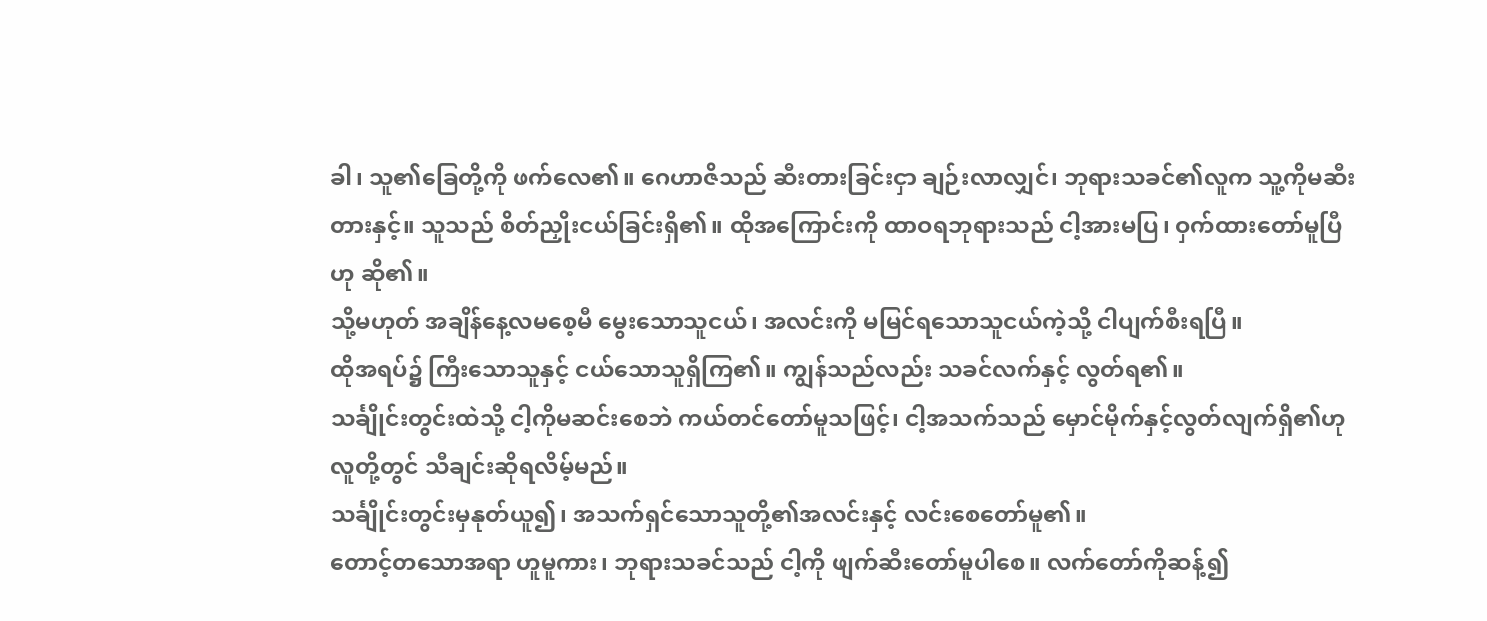ခါ၊ သူ၏ခြေတို့ကို ဖက်လေ၏။ ဂေဟာဇိသည် ဆီးတားခြင်းငှာ ချဉ်းလာလျှင်၊ ဘုရားသခင်၏လူက သူ့ကိုမဆီးတားနှင့်။ သူသည် စိတ်ညှိုးငယ်ခြင်းရှိ၏။ ထိုအကြောင်းကို ထာဝရဘုရားသည် ငါ့အားမပြ၊ ဝှက်ထားတော်မူပြီဟု ဆို၏။
သို့မဟုတ် အချိန်နေ့လမစေ့မီ မွေးသောသူငယ်၊ အလင်းကို မမြင်ရသောသူငယ်ကဲ့သို့ ငါပျက်စီးရပြီ။
ထိုအရပ်၌ ကြီးသောသူနှင့် ငယ်သောသူရှိကြ၏။ ကျွန်သည်လည်း သခင်လက်နှင့် လွတ်ရ၏။
သင်္ချိုင်းတွင်းထဲသို့ ငါ့ကိုမဆင်းစေဘဲ ကယ်တင်တော်မူသဖြင့်၊ ငါ့အသက်သည် မှောင်မိုက်နှင့်လွတ်လျက်ရှိ၏ဟု လူတို့တွင် သီချင်းဆိုရလိမ့်မည်။
သင်္ချိုင်းတွင်းမှနုတ်ယူ၍၊ အသက်ရှင်သောသူတို့၏အလင်းနှင့် လင်းစေတော်မူ၏။
တောင့်တသောအရာ ဟူမူကား၊ ဘုရားသခင်သည် ငါ့ကို ဖျက်ဆီးတော်မူပါစေ။ လက်တော်ကိုဆန့်၍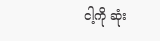ငါ့ကို ဆုံး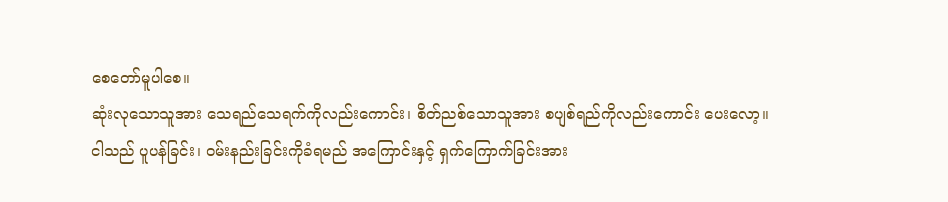စေတော်မူပါစေ။
ဆုံးလုသောသူအား သေရည်သေရက်ကိုလည်းကောင်း၊ စိတ်ညစ်သောသူအား စပျစ်ရည်ကိုလည်းကောင်း ပေးလော့။
ငါသည် ပူပန်ခြင်း၊ ဝမ်းနည်းခြင်းကိုခံရမည် အကြောင်းနှင့် ရှက်ကြောက်ခြင်းအား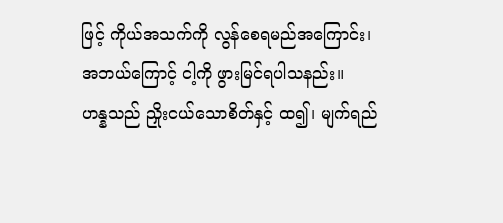ဖြင့် ကိုယ်အသက်ကို လွန်စေရမည်အကြောင်း၊ အဘယ်ကြောင့် ငါ့ကို ဖွားမြင်ရပါသနည်း။
ဟန္နသည် ညှိုးငယ်သောစိတ်နှင့် ထ၍၊ မျက်ရည်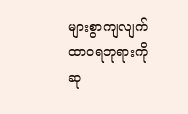များစွာကျလျက် ထာဝရဘုရားကို ဆု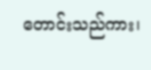တောင်းသည်ကား၊